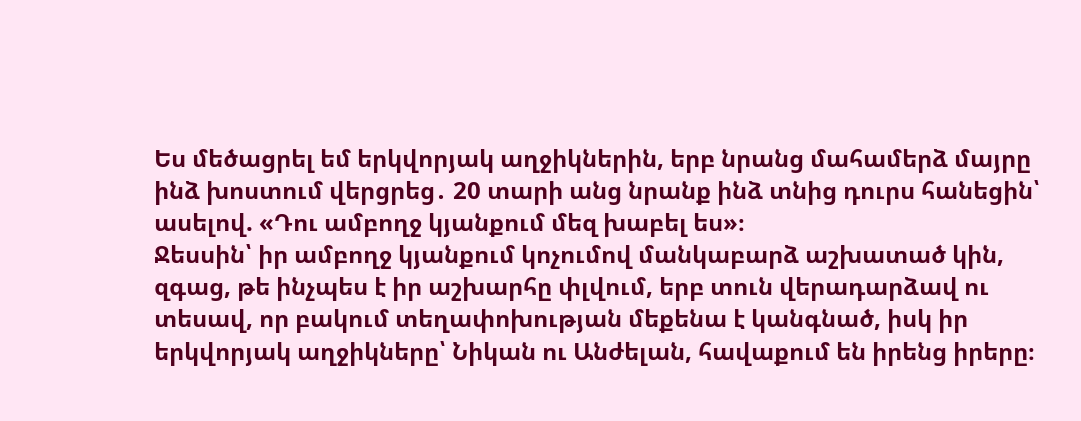Ես մեծացրել եմ երկվորյակ աղջիկներին, երբ նրանց մահամերձ մայրը ինձ խոստում վերցրեց․ 20 տարի անց նրանք ինձ տնից դուրս հանեցին՝ ասելով. «Դու ամբողջ կյանքում մեզ խաբել ես»։
Ջեսսին՝ իր ամբողջ կյանքում կոչումով մանկաբարձ աշխատած կին, զգաց, թե ինչպես է իր աշխարհը փլվում, երբ տուն վերադարձավ ու տեսավ, որ բակում տեղափոխության մեքենա է կանգնած, իսկ իր երկվորյակ աղջիկները՝ Նիկան ու Անժելան, հավաքում են իրենց իրերը։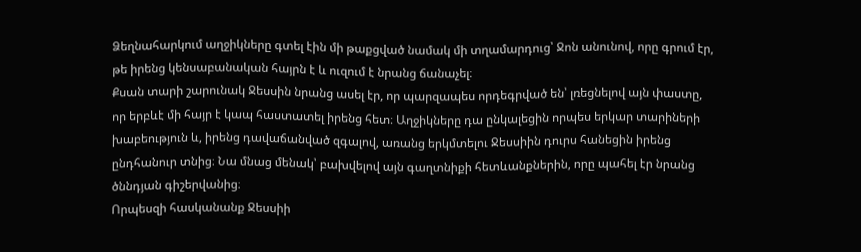Ձեղնահարկում աղջիկները գտել էին մի թաքցված նամակ մի տղամարդուց՝ Ջոն անունով, որը գրում էր, թե իրենց կենսաբանական հայրն է և ուզում է նրանց ճանաչել։
Քսան տարի շարունակ Ջեսսին նրանց ասել էր, որ պարզապես որդեգրված են՝ լռեցնելով այն փաստը, որ երբևէ մի հայր է կապ հաստատել իրենց հետ։ Աղջիկները դա ընկալեցին որպես երկար տարիների խաբեություն և, իրենց դավաճանված զգալով, առանց երկմտելու Ջեսսիին դուրս հանեցին իրենց ընդհանուր տնից։ Նա մնաց մենակ՝ բախվելով այն գաղտնիքի հետևանքներին, որը պահել էր նրանց ծննդյան գիշերվանից։
Որպեսզի հասկանանք Ջեսսիի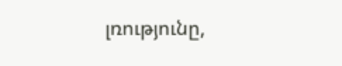լռությունը,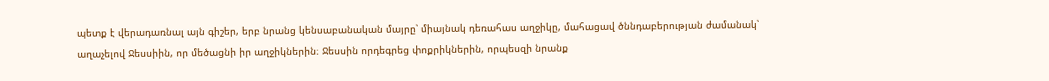պետք է վերադառնալ այն գիշեր, երբ նրանց կենսաբանական մայրը՝ միայնակ դեռահաս աղջիկը, մահացավ ծննդաբերության ժամանակ՝ աղաչելով Ջեսսիին, որ մեծացնի իր աղջիկներին։ Ջեսսին որդեգրեց փոքրիկներին, որպեսզի նրանք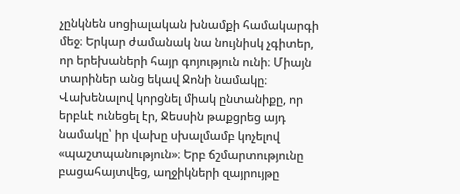չընկնեն սոցիալական խնամքի համակարգի մեջ։ Երկար ժամանակ նա նույնիսկ չգիտեր, որ երեխաների հայր գոյություն ունի։ Միայն տարիներ անց եկավ Ջոնի նամակը։
Վախենալով կորցնել միակ ընտանիքը, որ երբևէ ունեցել էր, Ջեսսին թաքցրեց այդ նամակը՝ իր վախը սխալմամբ կոչելով «պաշտպանություն»։ Երբ ճշմարտությունը բացահայտվեց, աղջիկների զայրույթը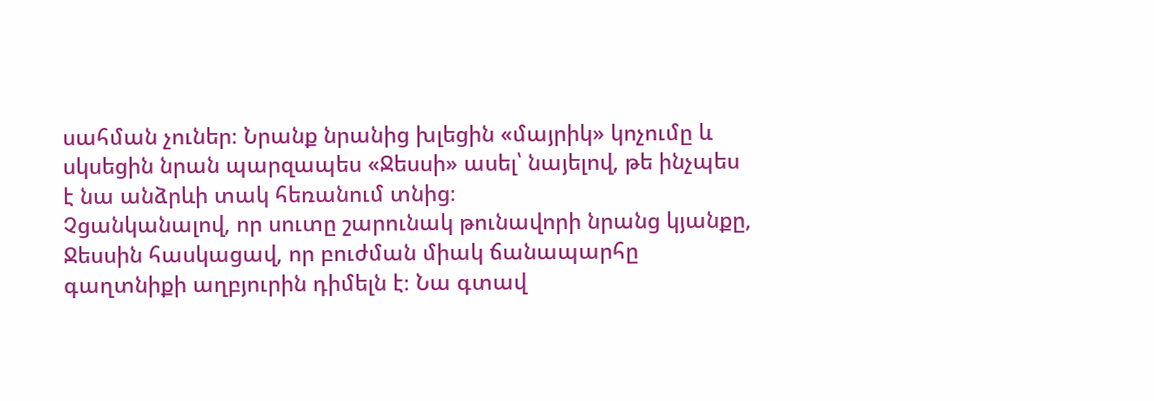սահման չուներ։ Նրանք նրանից խլեցին «մայրիկ» կոչումը և սկսեցին նրան պարզապես «Ջեսսի» ասել՝ նայելով, թե ինչպես է նա անձրևի տակ հեռանում տնից։
Չցանկանալով, որ սուտը շարունակ թունավորի նրանց կյանքը, Ջեսսին հասկացավ, որ բուժման միակ ճանապարհը գաղտնիքի աղբյուրին դիմելն է։ Նա գտավ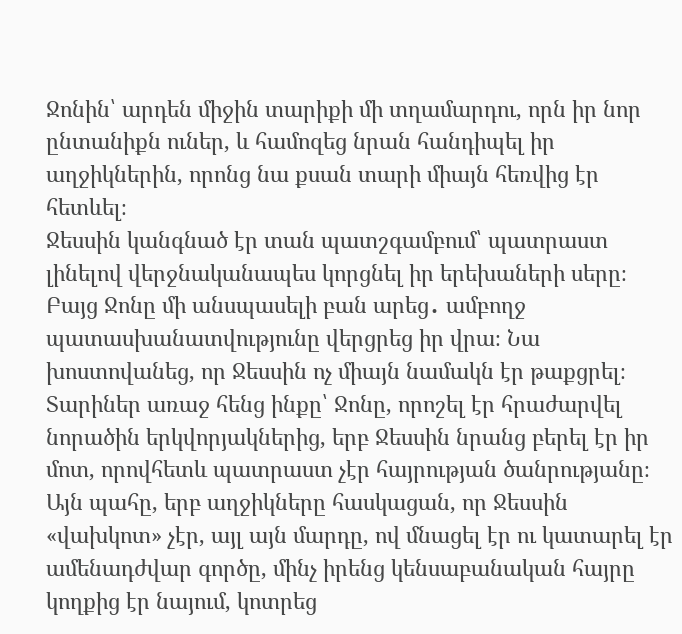Ջոնին՝ արդեն միջին տարիքի մի տղամարդու, որն իր նոր ընտանիքն ուներ, և համոզեց նրան հանդիպել իր աղջիկներին, որոնց նա քսան տարի միայն հեռվից էր հետևել։
Ջեսսին կանգնած էր տան պատշգամբում՝ պատրաստ լինելով վերջնականապես կորցնել իր երեխաների սերը։ Բայց Ջոնը մի անսպասելի բան արեց․ ամբողջ պատասխանատվությունը վերցրեց իր վրա։ Նա խոստովանեց, որ Ջեսսին ոչ միայն նամակն էր թաքցրել։ Տարիներ առաջ հենց ինքը՝ Ջոնը, որոշել էր հրաժարվել նորածին երկվորյակներից, երբ Ջեսսին նրանց բերել էր իր մոտ, որովհետև պատրաստ չէր հայրության ծանրությանը։
Այն պահը, երբ աղջիկները հասկացան, որ Ջեսսին «վախկոտ» չէր, այլ այն մարդը, ով մնացել էր ու կատարել էր ամենադժվար գործը, մինչ իրենց կենսաբանական հայրը կողքից էր նայում, կոտրեց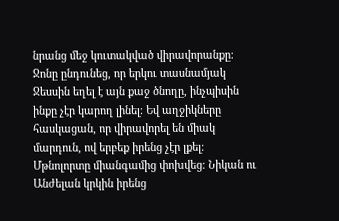նրանց մեջ կուտակված վիրավորանքը։ Ջոնը ընդունեց, որ երկու տասնամյակ Ջեսսին եղել է այն քաջ ծնողը, ինչպիսին ինքը չէր կարող լինել։ Եվ աղջիկները հասկացան, որ վիրավորել են միակ մարդուն, ով երբեք իրենց չէր լքել։
Մթնոլորտը միանգամից փոխվեց։ Նիկան ու Անժելան կրկին իրենց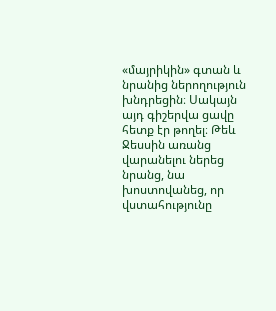«մայրիկին» գտան և նրանից ներողություն խնդրեցին։ Սակայն այդ գիշերվա ցավը հետք էր թողել։ Թեև Ջեսսին առանց վարանելու ներեց նրանց, նա խոստովանեց, որ վստահությունը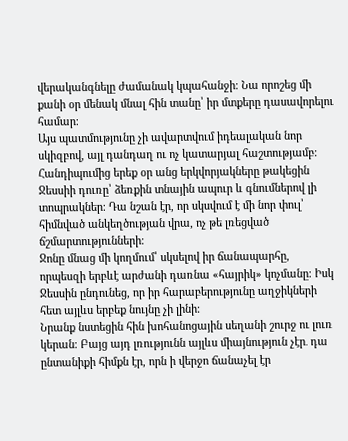վերականգնելը ժամանակ կպահանջի։ Նա որոշեց մի քանի օր մենակ մնալ հին տանը՝ իր մտքերը դասավորելու համար։
Այս պատմությունը չի ավարտվում իդեալական նոր սկիզբով, այլ դանդաղ ու ոչ կատարյալ հաշտությամբ։ Հանդիպումից երեք օր անց երկվորյակները թակեցին Ջեսսիի դուռը՝ ձեռքին տնային ապուր և գնումներով լի տոպրակներ։ Դա նշան էր, որ սկսվում է մի նոր փուլ՝ հիմնված անկեղծության վրա, ոչ թե լռեցված ճշմարտությունների։
Ջոնը մնաց մի կողմում՝ սկսելով իր ճանապարհը, որպեսզի երբևէ արժանի դառնա «հայրիկ» կոչմանը։ Իսկ Ջեսսին ընդունեց, որ իր հարաբերությունը աղջիկների հետ այլևս երբեք նույնը չի լինի։
Նրանք նստեցին հին խոհանոցային սեղանի շուրջ ու լուռ կերան։ Բայց այդ լռությունն այլևս միայնություն չէր․ դա ընտանիքի հիմքն էր, որն ի վերջո ճանաչել էր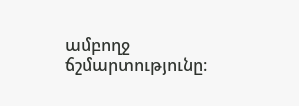ամբողջ ճշմարտությունը։